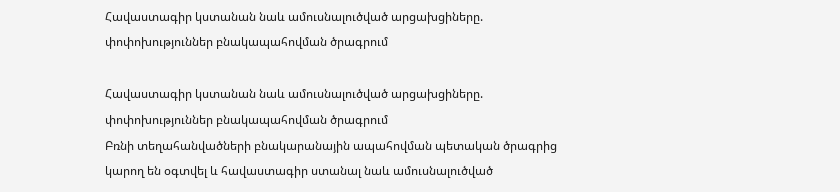Հավաստագիր կստանան նաև ամուսնալուծված արցախցիները. փոփոխություններ բնակապահովման ծրագրում

Հավաստագիր կստանան նաև ամուսնալուծված արցախցիները. փոփոխություններ բնակապահովման ծրագրում
Բռնի տեղահանվածների բնակարանային ապահովման պետական ծրագրից կարող են օգտվել և հավաստագիր ստանալ նաև ամուսնալուծված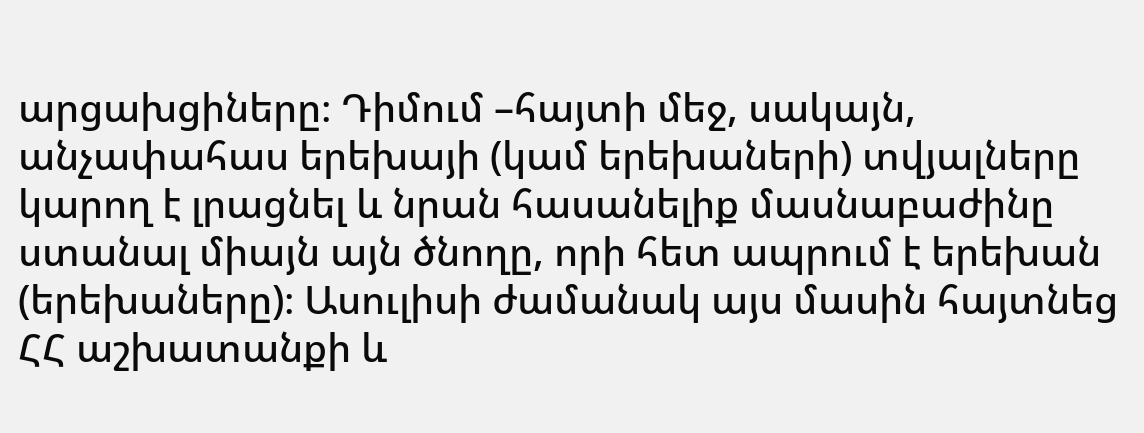արցախցիները։ Դիմում –հայտի մեջ, սակայն, անչափահաս երեխայի (կամ երեխաների) տվյալները կարող է լրացնել և նրան հասանելիք մասնաբաժինը ստանալ միայն այն ծնողը, որի հետ ապրում է երեխան (երեխաները)։ Ասուլիսի ժամանակ այս մասին հայտնեց ՀՀ աշխատանքի և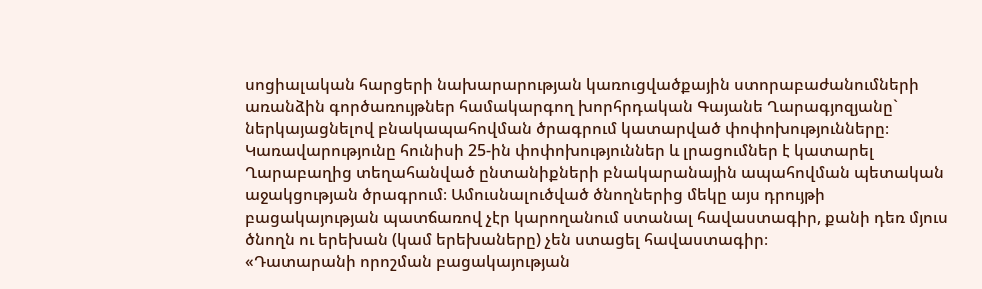սոցիալական հարցերի նախարարության կառուցվածքային ստորաբաժանումների առանձին գործառույթներ համակարգող խորհրդական Գայանե Ղարագյոզյանը` ներկայացնելով բնակապահովման ծրագրում կատարված փոփոխությունները։
Կառավարությունը հունիսի 25-ին փոփոխություններ և լրացումներ է կատարել Ղարաբաղից տեղահանված ընտանիքների բնակարանային ապահովման պետական աջակցության ծրագրում։ Ամուսնալուծված ծնողներից մեկը այս դրույթի բացակայության պատճառով չէր կարողանում ստանալ հավաստագիր, քանի դեռ մյուս ծնողն ու երեխան (կամ երեխաները) չեն ստացել հավաստագիր։
«Դատարանի որոշման բացակայության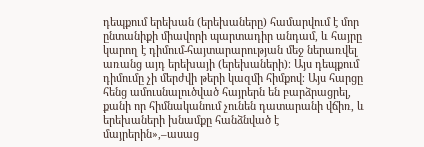դեպքում երեխան (երեխաները) համարվում է մոր ընտանիքի միավորի պարտադիր անդամ, և հայրը կարող է դիմում-հայտարարության մեջ ներառվել առանց այդ երեխայի (երեխաների)։ Այս դեպքում դիմումը չի մերժվի թերի կազմի հիմքով։ Այս հարցը հենց ամուսնալուծված հայրերն են բարձրացրել, քանի որ հիմնականում չունեն դատարանի վճիռ, և երեխաների խնամքը հանձնված է մայրերին»,–ասաց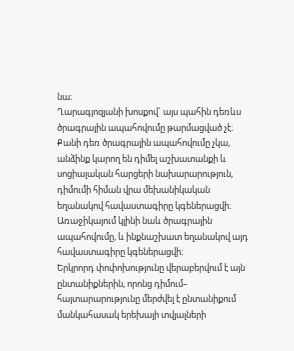նա։
Ղարագյոզյանի խոսքով` այս պահին դեռևս ծրագրային ապահովումը թարմացված չէ։ Քանի դեռ ծրագրային ապահովումը չկա, անձինք կարող են դիմել աշխատանքի և սոցիալական հարցերի նախարարություն, դիմումի հիման վրա մեխանիկական եղանակով հավաստագիրը կգեներացվի։ Առաջիկայում կլինի նաև ծրագրային ապահովումը, և ինքնաշխատ եղանակով այդ հավաստագիրը կգեներացվի։
Երկրորդ փոփոխությունը վերաբերվում է այն ընտանիքներին, որոնց դիմում– հայտարարությունը մերժվել է ընտանիքում մանկահասակ երեխայի տվյալների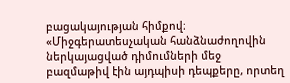բացակայության հիմքով։
«Միջգերատեսչական հանձնաժողովին ներկայացված դիմումների մեջ բազմաթիվ էին այդպիսի դեպքերը, որտեղ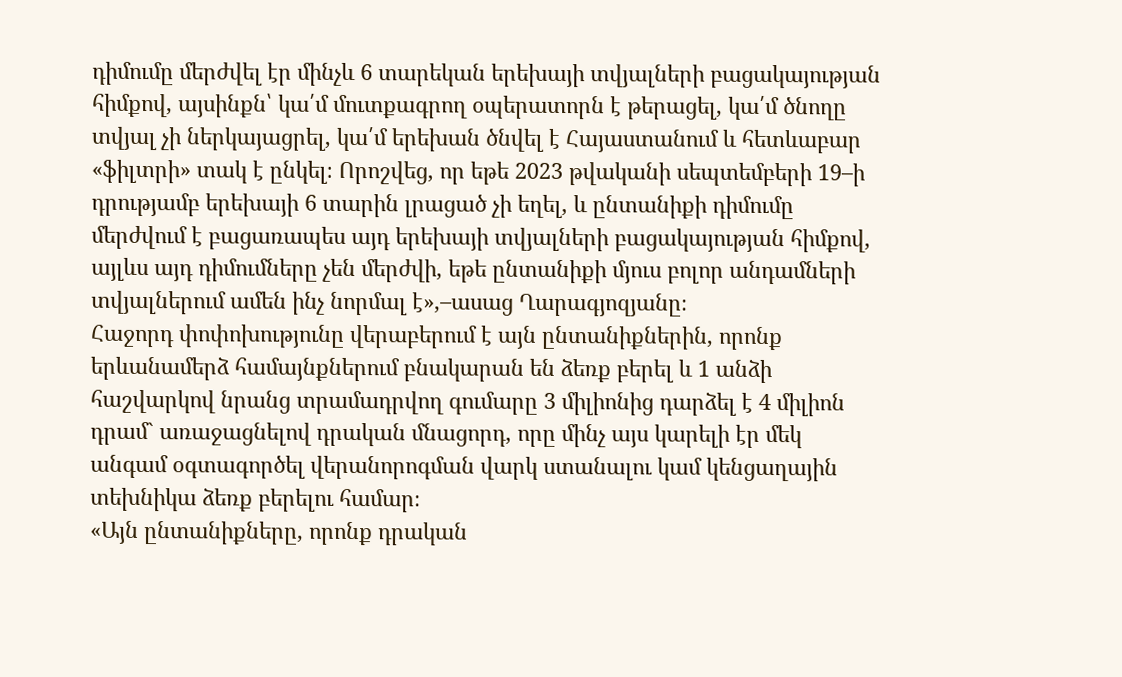դիմումը մերժվել էր մինչև 6 տարեկան երեխայի տվյալների բացակայության հիմքով, այսինքն՝ կա՛մ մուտքագրող օպերատորն է թերացել, կա՛մ ծնողը տվյալ չի ներկայացրել, կա՛մ երեխան ծնվել է Հայաստանում և հետևաբար «ֆիլտրի» տակ է ընկել։ Որոշվեց, որ եթե 2023 թվականի սեպտեմբերի 19–ի դրությամբ երեխայի 6 տարին լրացած չի եղել, և ընտանիքի դիմումը մերժվում է բացառապես այդ երեխայի տվյալների բացակայության հիմքով, այլևս այդ դիմումները չեն մերժվի, եթե ընտանիքի մյուս բոլոր անդամների տվյալներում ամեն ինչ նորմալ է»,–ասաց Ղարագյոզյանը։
Հաջորդ փոփոխությունը վերաբերում է այն ընտանիքներին, որոնք երևանամերձ համայնքներում բնակարան են ձեռք բերել և 1 անձի հաշվարկով նրանց տրամադրվող գումարը 3 միլիոնից դարձել է 4 միլիոն դրամ` առաջացնելով դրական մնացորդ, որը մինչ այս կարելի էր մեկ անգամ օգտագործել վերանորոգման վարկ ստանալու կամ կենցաղային տեխնիկա ձեռք բերելու համար։
«Այն ընտանիքները, որոնք դրական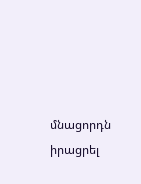մնացորդն իրացրել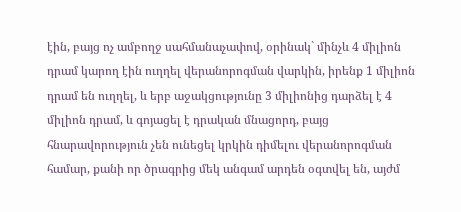էին, բայց ոչ ամբողջ սահմանաչափով, օրինակ` մինչև 4 միլիոն դրամ կարող էին ուղղել վերանորոգման վարկին, իրենք 1 միլիոն դրամ են ուղղել, և երբ աջակցությունը 3 միլիոնից դարձել է 4 միլիոն դրամ, և գոյացել է դրական մնացորդ, բայց հնարավորություն չեն ունեցել կրկին դիմելու վերանորոգման համար, քանի որ ծրագրից մեկ անգամ արդեն օգտվել են, այժմ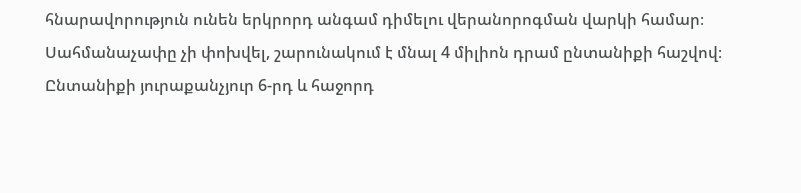հնարավորություն ունեն երկրորդ անգամ դիմելու վերանորոգման վարկի համար։ Սահմանաչափը չի փոխվել, շարունակում է մնալ 4 միլիոն դրամ ընտանիքի հաշվով։ Ընտանիքի յուրաքանչյուր 6-րդ և հաջորդ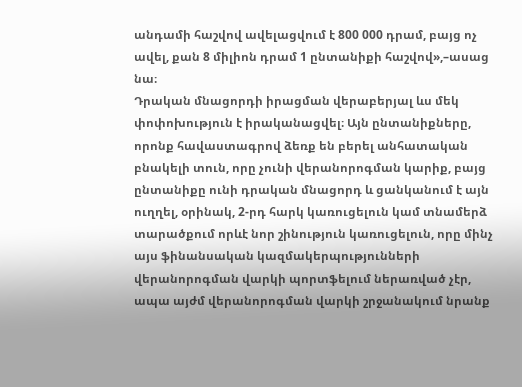անդամի հաշվով ավելացվում է 800 000 դրամ, բայց ոչ ավել, քան 8 միլիոն դրամ 1 ընտանիքի հաշվով»,–ասաց նա։
Դրական մնացորդի իրացման վերաբերյալ ևս մեկ փոփոխություն է իրականացվել։ Այն ընտանիքները, որոնք հավաստագրով ձեռք են բերել անհատական բնակելի տուն, որը չունի վերանորոգման կարիք, բայց ընտանիքը ունի դրական մնացորդ և ցանկանում է այն ուղղել, օրինակ, 2-րդ հարկ կառուցելուն կամ տնամերձ տարածքում որևէ նոր շինություն կառուցելուն, որը մինչ այս ֆինանսական կազմակերպությունների վերանորոգման վարկի պորտֆելում ներառված չէր, ապա այժմ վերանորոգման վարկի շրջանակում նրանք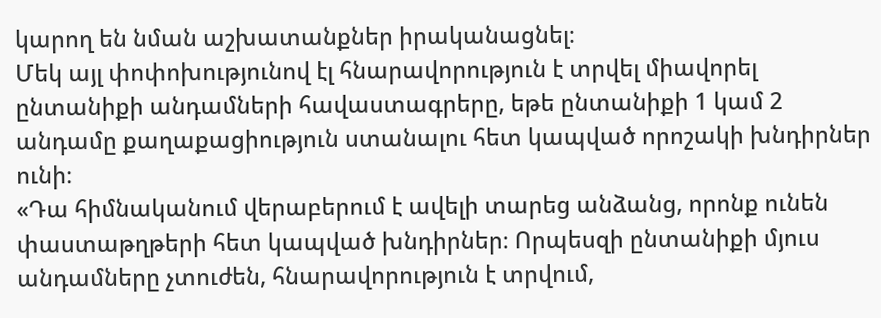կարող են նման աշխատանքներ իրականացնել։
Մեկ այլ փոփոխությունով էլ հնարավորություն է տրվել միավորել ընտանիքի անդամների հավաստագրերը, եթե ընտանիքի 1 կամ 2 անդամը քաղաքացիություն ստանալու հետ կապված որոշակի խնդիրներ ունի։
«Դա հիմնականում վերաբերում է ավելի տարեց անձանց, որոնք ունեն փաստաթղթերի հետ կապված խնդիրներ։ Որպեսզի ընտանիքի մյուս անդամները չտուժեն, հնարավորություն է տրվում,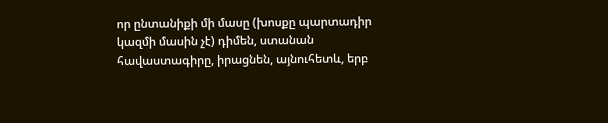որ ընտանիքի մի մասը (խոսքը պարտադիր կազմի մասին չէ) դիմեն, ստանան հավաստագիրը, իրացնեն, այնուհետև, երբ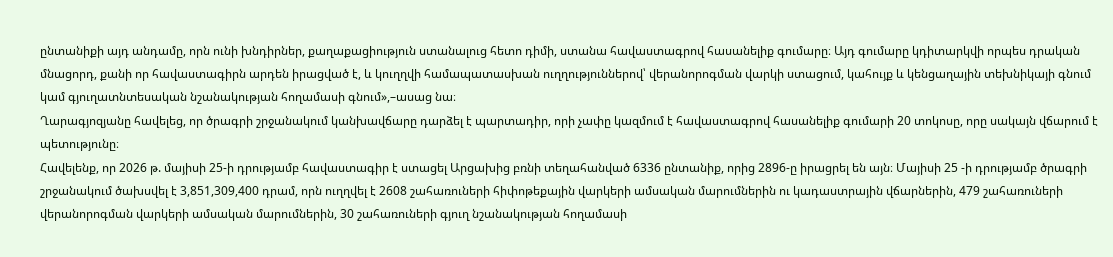ընտանիքի այդ անդամը, որն ունի խնդիրներ, քաղաքացիություն ստանալուց հետո դիմի, ստանա հավաստագրով հասանելիք գումարը։ Այդ գումարը կդիտարկվի որպես դրական մնացորդ, քանի որ հավաստագիրն արդեն իրացված է, և կուղղվի համապատասխան ուղղություններով՝ վերանորոգման վարկի ստացում, կահույք և կենցաղային տեխնիկայի գնում կամ գյուղատնտեսական նշանակության հողամասի գնում»,–ասաց նա։
Ղարագյոզյանը հավելեց, որ ծրագրի շրջանակում կանխավճարը դարձել է պարտադիր, որի չափը կազմում է հավաստագրով հասանելիք գումարի 20 տոկոսը, որը սակայն վճարում է պետությունը։
Հավելենք, որ 2026 թ. մայիսի 25-ի դրությամբ հավաստագիր է ստացել Արցախից բռնի տեղահանված 6336 ընտանիք, որից 2896-ը իրացրել են այն։ Մայիսի 25 -ի դրությամբ ծրագրի շրջանակում ծախսվել է 3,851,309,400 դրամ, որն ուղղվել է 2608 շահառուների հիփոթեքային վարկերի ամսական մարումներին ու կադաստրային վճարներին, 479 շահառուների վերանորոգման վարկերի ամսական մարումներին, 30 շահառուների գյուղ նշանակության հողամասի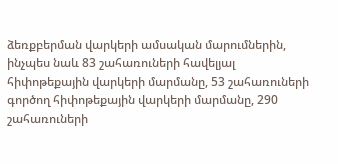ձեռքբերման վարկերի ամսական մարումներին, ինչպես նաև 83 շահառուների հավելյալ հիփոթեքային վարկերի մարմանը, 53 շահառուների գործող հիփոթեքային վարկերի մարմանը, 290 շահառուների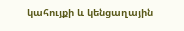կահույքի և կենցաղային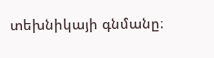տեխնիկայի գնմանը։